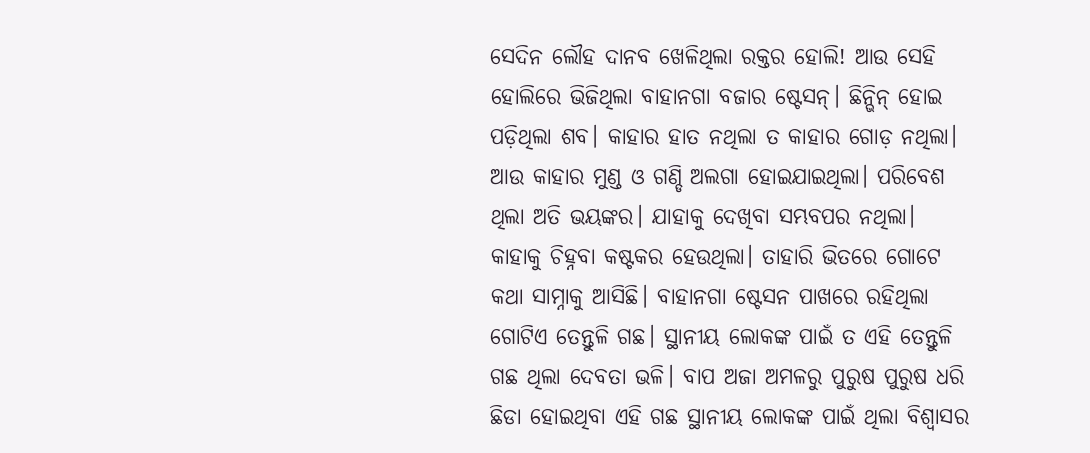ସେଦିନ ଲୌହ ଦାନବ ଖେଳିଥିଲା ରକ୍ତର ହୋଲି! ଆଉ ସେହି ହୋଲିରେ ଭିଜିଥିଲା ବାହାନଗା ବଜାର ଷ୍ଟେସନ୍। ଛିନ୍ଭିନ୍ ହୋଇ ପଡ଼ିଥିଲା ଶବ। କାହାର ହାତ ନଥିଲା ତ କାହାର ଗୋଡ଼ ନଥିଲା। ଆଉ କାହାର ମୁଣ୍ଡ ଓ ଗଣ୍ଡି ଅଲଗା ହୋଇଯାଇଥିଲା। ପରିବେଶ ଥିଲା ଅତି ଭୟଙ୍କର। ଯାହାକୁ ଦେଖିବା ସମ୍ଭବପର ନଥିଲା। କାହାକୁ ଚିହ୍ନବା କଷ୍ଟକର ହେଉଥିଲା। ତାହାରି ଭିତରେ ଗୋଟେ କଥା ସାମ୍ନାକୁ ଆସିଛି। ବାହାନଗା ଷ୍ଟେସନ ପାଖରେ ରହିଥିଲା ଗୋଟିଏ ତେନ୍ତୁଳି ଗଛ। ସ୍ଥାନୀୟ ଲୋକଙ୍କ ପାଇଁ ତ ଏହି ତେନ୍ତୁଳି ଗଛ ଥିଲା ଦେବତା ଭଳି। ବାପ ଅଜା ଅମଳରୁ ପୁରୁଷ ପୁରୁଷ ଧରି ଛିଡା ହୋଇଥିବା ଏହି ଗଛ ସ୍ଥାନୀୟ ଲୋକଙ୍କ ପାଇଁ ଥିଲା ବିଶ୍ୱାସର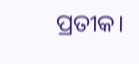ପ୍ରତୀକ।